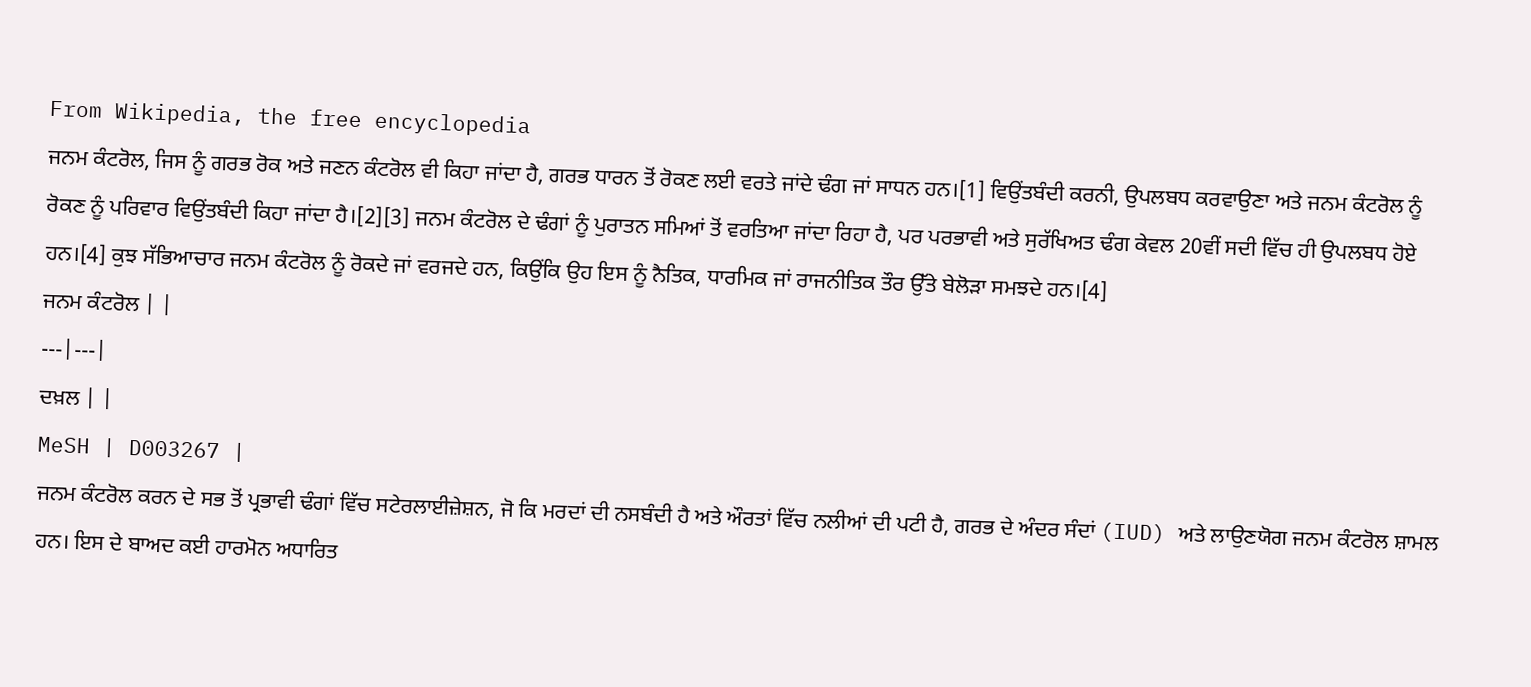From Wikipedia, the free encyclopedia
ਜਨਮ ਕੰਟਰੋਲ, ਜਿਸ ਨੂੰ ਗਰਭ ਰੋਕ ਅਤੇ ਜਣਨ ਕੰਟਰੋਲ ਵੀ ਕਿਹਾ ਜਾਂਦਾ ਹੈ, ਗਰਭ ਧਾਰਨ ਤੋਂ ਰੋਕਣ ਲਈ ਵਰਤੇ ਜਾਂਦੇ ਢੰਗ ਜਾਂ ਸਾਧਨ ਹਨ।[1] ਵਿਉਂਤਬੰਦੀ ਕਰਨੀ, ਉਪਲਬਧ ਕਰਵਾਉਣਾ ਅਤੇ ਜਨਮ ਕੰਟਰੋਲ ਨੂੰ ਰੋਕਣ ਨੂੰ ਪਰਿਵਾਰ ਵਿਉਂਤਬੰਦੀ ਕਿਹਾ ਜਾਂਦਾ ਹੈ।[2][3] ਜਨਮ ਕੰਟਰੋਲ ਦੇ ਢੰਗਾਂ ਨੂੰ ਪੁਰਾਤਨ ਸਮਿਆਂ ਤੋਂ ਵਰਤਿਆ ਜਾਂਦਾ ਰਿਹਾ ਹੈ, ਪਰ ਪਰਭਾਵੀ ਅਤੇ ਸੁਰੱਖਿਅਤ ਢੰਗ ਕੇਵਲ 20ਵੀਂ ਸਦੀ ਵਿੱਚ ਹੀ ਉਪਲਬਧ ਹੋਏ ਹਨ।[4] ਕੁਝ ਸੱਭਿਆਚਾਰ ਜਨਮ ਕੰਟਰੋਲ ਨੂੰ ਰੋਕਦੇ ਜਾਂ ਵਰਜਦੇ ਹਨ, ਕਿਉਂਕਿ ਉਹ ਇਸ ਨੂੰ ਨੈਤਿਕ, ਧਾਰਮਿਕ ਜਾਂ ਰਾਜਨੀਤਿਕ ਤੌਰ ਉੱਤੇ ਬੇਲੋੜਾ ਸਮਝਦੇ ਹਨ।[4]
ਜਨਮ ਕੰਟਰੋਲ | |
---|---|
ਦਖ਼ਲ | |
MeSH | D003267 |
ਜਨਮ ਕੰਟਰੋਲ ਕਰਨ ਦੇ ਸਭ ਤੋਂ ਪ੍ਰਭਾਵੀ ਢੰਗਾਂ ਵਿੱਚ ਸਟੇਰਲਾਈਜ਼ੇਸ਼ਨ, ਜੋ ਕਿ ਮਰਦਾਂ ਦੀ ਨਸਬੰਦੀ ਹੈ ਅਤੇ ਔਰਤਾਂ ਵਿੱਚ ਨਲੀਆਂ ਦੀ ਪਟੀ ਹੈ, ਗਰਭ ਦੇ ਅੰਦਰ ਸੰਦਾਂ (IUD) ਅਤੇ ਲਾਉਣਯੋਗ ਜਨਮ ਕੰਟਰੋਲ ਸ਼ਾਮਲ ਹਨ। ਇਸ ਦੇ ਬਾਅਦ ਕਈ ਹਾਰਮੋਨ ਅਧਾਰਿਤ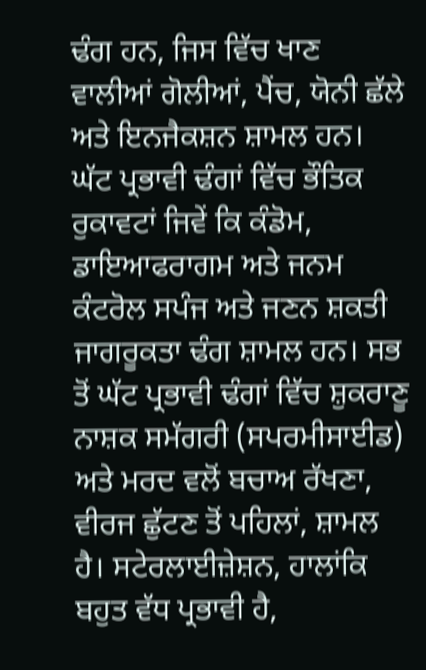ਢੰਗ ਹਨ, ਜਿਸ ਵਿੱਚ ਖਾਣ ਵਾਲੀਆਂ ਗੋਲੀਆਂ, ਪੈਂਚ, ਯੋਨੀ ਛੱਲੇ ਅਤੇ ਇਨਜੈਕਸ਼ਨ ਸ਼ਾਮਲ ਹਨ। ਘੱਟ ਪ੍ਰਭਾਵੀ ਢੰਗਾਂ ਵਿੱਚ ਭੌਤਿਕ ਰੁਕਾਵਟਾਂ ਜਿਵੇਂ ਕਿ ਕੰਡੋਮ, ਡਾਇਆਫਰਾਗਮ ਅਤੇ ਜਨਮ ਕੰਟਰੋਲ ਸਪੰਜ ਅਤੇ ਜਣਨ ਸ਼ਕਤੀ ਜਾਗਰੂਕਤਾ ਢੰਗ ਸ਼ਾਮਲ ਹਨ। ਸਭ ਤੋਂ ਘੱਟ ਪ੍ਰਭਾਵੀ ਢੰਗਾਂ ਵਿੱਚ ਸ਼ੁਕਰਾਣੂ ਨਾਸ਼ਕ ਸਮੱਗਰੀ (ਸਪਰਮੀਸਾਈਡ) ਅਤੇ ਮਰਦ ਵਲੋਂ ਬਚਾਅ ਰੱਖਣਾ, ਵੀਰਜ ਛੁੱਟਣ ਤੋਂ ਪਹਿਲਾਂ, ਸ਼ਾਮਲ ਹੈ। ਸਟੇਰਲਾਈਜ਼ੇਸ਼ਨ, ਹਾਲਾਂਕਿ ਬਹੁਤ ਵੱਧ ਪ੍ਰਭਾਵੀ ਹੈ,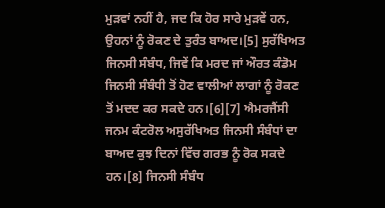ਮੁੜਵਾਂ ਨਹੀਂ ਹੈ, ਜਦ ਕਿ ਹੋਰ ਸਾਰੇ ਮੁੜਵੇਂ ਹਨ, ਉਹਨਾਂ ਨੂੰ ਰੋਕਣ ਦੇ ਤੁਰੰਤ ਬਾਅਦ।[5] ਸੁਰੱਖਿਅਤ ਜਿਨਸੀ ਸੰਬੰਧ, ਜਿਵੇਂ ਕਿ ਮਰਦ ਜਾਂ ਔਰਤ ਕੰਡੋਮ ਜਿਨਸੀ ਸੰਬੰਧੀ ਤੋਂ ਹੋਣ ਵਾਲੀਆਂ ਲਾਗਾਂ ਨੂੰ ਰੋਕਣ ਤੋਂ ਮਦਦ ਕਰ ਸਕਦੇ ਹਨ।[6][7] ਐਮਰਜੈਂਸੀ ਜਨਮ ਕੰਟਰੋਲ ਅਸੁਰੱਖਿਅਤ ਜਿਨਸੀ ਸੰਬੰਧਾਂ ਦਾ ਬਾਅਦ ਕੁਝ ਦਿਨਾਂ ਵਿੱਚ ਗਰਭ ਨੂੰ ਰੋਕ ਸਕਦੇ ਹਨ।[8] ਜਿਨਸੀ ਸੰਬੰਧ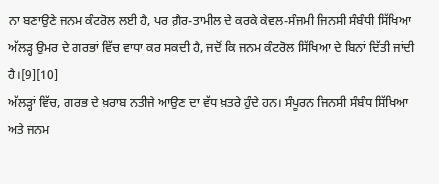ਨਾ ਬਣਾਉਣੇ ਜਨਮ ਕੰਟਰੋਲ ਲਈ ਹੈ, ਪਰ ਗ਼ੈਰ-ਤਾਮੀਲ ਦੇ ਕਰਕੇ ਕੇਵਲ-ਸੰਜਮੀ ਜਿਨਸੀ ਸੰਬੰਧੀ ਸਿੱਖਿਆ ਅੱਲੜ੍ਹ ਉਮਰ ਦੇ ਗਰਭਾਂ ਵਿੱਚ ਵਾਧਾ ਕਰ ਸਕਦੀ ਹੈ, ਜਦੋਂ ਕਿ ਜਨਮ ਕੰਟਰੋਲ ਸਿੱਖਿਆ ਦੇ ਬਿਨਾਂ ਦਿੱਤੀ ਜਾਂਦੀ ਹੈ।[9][10]
ਅੱਲੜ੍ਹਾਂ ਵਿੱਚ, ਗਰਭ ਦੇ ਖ਼ਰਾਬ ਨਤੀਜੇ ਆਉਣ ਦਾ ਵੱਧ ਖ਼ਤਰੇ ਹੁੰਦੇ ਹਨ। ਸੰਪੂਰਨ ਜਿਨਸੀ ਸੰਬੰਧ ਸਿੱਖਿਆ ਅਤੇ ਜਨਮ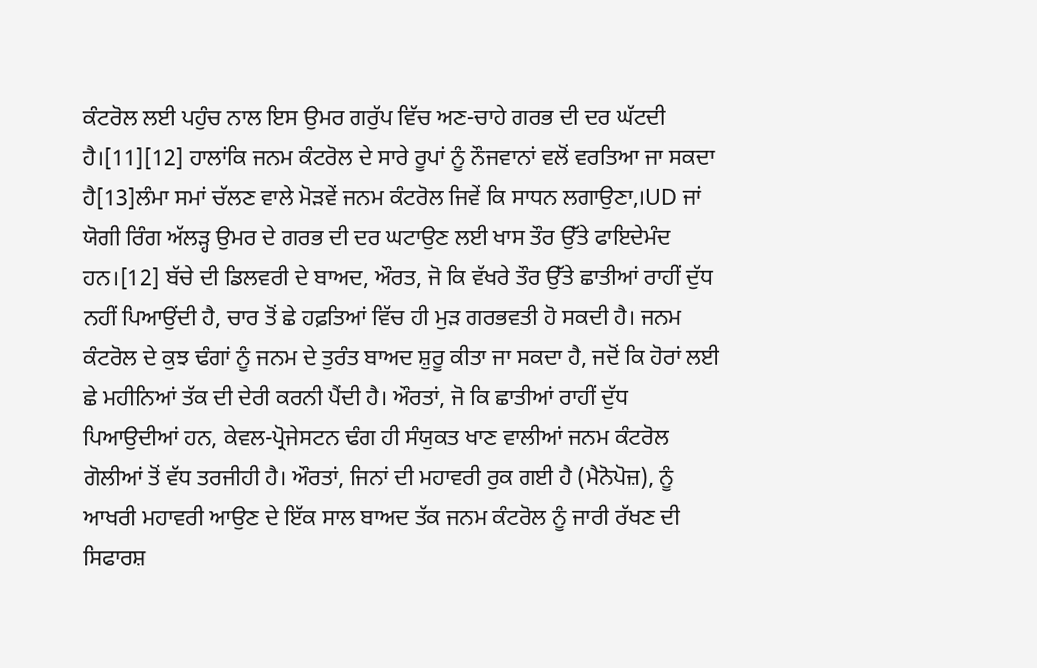ਕੰਟਰੋਲ ਲਈ ਪਹੁੰਚ ਨਾਲ ਇਸ ਉਮਰ ਗਰੁੱਪ ਵਿੱਚ ਅਣ-ਚਾਹੇ ਗਰਭ ਦੀ ਦਰ ਘੱਟਦੀ ਹੈ।[11][12] ਹਾਲਾਂਕਿ ਜਨਮ ਕੰਟਰੋਲ ਦੇ ਸਾਰੇ ਰੂਪਾਂ ਨੂੰ ਨੌਜਵਾਨਾਂ ਵਲੋਂ ਵਰਤਿਆ ਜਾ ਸਕਦਾ ਹੈ[13]ਲੰਮਾ ਸਮਾਂ ਚੱਲਣ ਵਾਲੇ ਮੋੜਵੇਂ ਜਨਮ ਕੰਟਰੋਲ ਜਿਵੇਂ ਕਿ ਸਾਧਨ ਲਗਾਉਣਾ,।UD ਜਾਂ ਯੋਗੀ ਰਿੰਗ ਅੱਲੜ੍ਹ ਉਮਰ ਦੇ ਗਰਭ ਦੀ ਦਰ ਘਟਾਉਣ ਲਈ ਖਾਸ ਤੌਰ ਉੱਤੇ ਫਾਇਦੇਮੰਦ ਹਨ।[12] ਬੱਚੇ ਦੀ ਡਿਲਵਰੀ ਦੇ ਬਾਅਦ, ਔਰਤ, ਜੋ ਕਿ ਵੱਖਰੇ ਤੌਰ ਉੱਤੇ ਛਾਤੀਆਂ ਰਾਹੀਂ ਦੁੱਧ ਨਹੀਂ ਪਿਆਉਂਦੀ ਹੈ, ਚਾਰ ਤੋਂ ਛੇ ਹਫ਼ਤਿਆਂ ਵਿੱਚ ਹੀ ਮੁੜ ਗਰਭਵਤੀ ਹੋ ਸਕਦੀ ਹੈ। ਜਨਮ ਕੰਟਰੋਲ ਦੇ ਕੁਝ ਢੰਗਾਂ ਨੂੰ ਜਨਮ ਦੇ ਤੁਰੰਤ ਬਾਅਦ ਸ਼ੁਰੂ ਕੀਤਾ ਜਾ ਸਕਦਾ ਹੈ, ਜਦੋਂ ਕਿ ਹੋਰਾਂ ਲਈ ਛੇ ਮਹੀਨਿਆਂ ਤੱਕ ਦੀ ਦੇਰੀ ਕਰਨੀ ਪੈਂਦੀ ਹੈ। ਔਰਤਾਂ, ਜੋ ਕਿ ਛਾਤੀਆਂ ਰਾਹੀਂ ਦੁੱਧ ਪਿਆਉਦੀਆਂ ਹਨ, ਕੇਵਲ-ਪ੍ਰੋਜੇਸਟਨ ਢੰਗ ਹੀ ਸੰਯੁਕਤ ਖਾਣ ਵਾਲੀਆਂ ਜਨਮ ਕੰਟਰੋਲ ਗੋਲੀਆਂ ਤੋਂ ਵੱਧ ਤਰਜੀਹੀ ਹੈ। ਔਰਤਾਂ, ਜਿਨਾਂ ਦੀ ਮਹਾਵਰੀ ਰੁਕ ਗਈ ਹੈ (ਮੈਨੋਪੋਜ਼), ਨੂੰ ਆਖਰੀ ਮਹਾਵਰੀ ਆਉਣ ਦੇ ਇੱਕ ਸਾਲ ਬਾਅਦ ਤੱਕ ਜਨਮ ਕੰਟਰੋਲ ਨੂੰ ਜਾਰੀ ਰੱਖਣ ਦੀ ਸਿਫਾਰਸ਼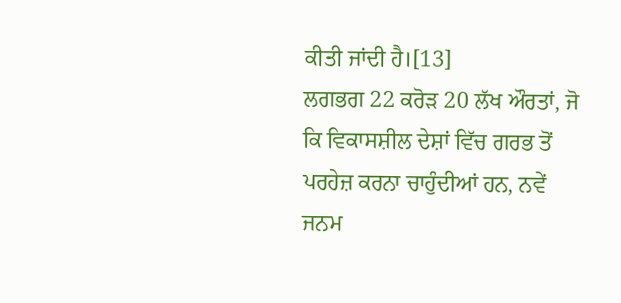ਕੀਤੀ ਜਾਂਦੀ ਹੈ।[13]
ਲਗਭਗ 22 ਕਰੋੜ 20 ਲੱਖ ਔਰਤਾਂ, ਜੋ ਕਿ ਵਿਕਾਸਸ਼ੀਲ ਦੇਸ਼ਾਂ ਵਿੱਚ ਗਰਭ ਤੋਂ ਪਰਹੇਜ਼ ਕਰਨਾ ਚਾਹੁੰਦੀਆਂ ਹਨ, ਨਵੇਂ ਜਨਮ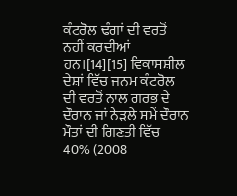ਕੰਟਰੋਲ ਢੰਗਾਂ ਦੀ ਵਰਤੋਂ ਨਹੀਂ ਕਰਦੀਆਂ ਹਨ।[14][15] ਵਿਕਾਸਸ਼ੀਲ ਦੇਸ਼ਾਂ ਵਿੱਚ ਜਨਮ ਕੰਟਰੋਲ ਦੀ ਵਰਤੋਂ ਨਾਲ ਗਰਭ ਦੇ ਦੌਰਾਨ ਜਾਂ ਨੇੜਲੇ ਸਮੇਂ ਦੌਰਾਨ ਮੌਤਾਂ ਦੀ ਗਿਣਤੀ ਵਿੱਚ 40% (2008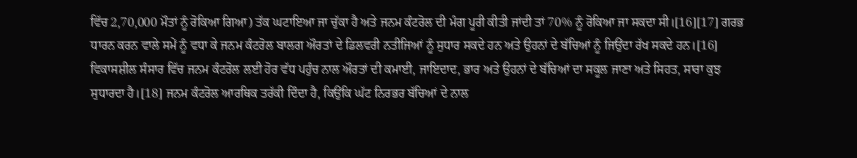ਵਿੱਚ 2,70,000 ਮੌਤਾਂ ਨੂੰ ਰੋਕਿਆ ਗਿਆ) ਤੱਕ ਘਟਾਇਆ ਜਾ ਚੁੱਕਾ ਹੈ ਅਤੇ ਜਨਮ ਕੰਟਰੋਲ ਦੀ ਮੰਗ ਪੂਰੀ ਕੀਤੀ ਜਾਂਦੀ ਤਾਂ 70% ਨੂੰ ਰੋਕਿਆ ਜਾ ਸਕਦਾ ਸੀ।[16][17] ਗਰਭ ਧਾਰਨ ਕਰਨ ਵਾਲੇ ਸਮੇਂ ਨੂੰ ਵਧਾ ਕੇ ਜਨਮ ਕੰਟਰੋਲ ਬਾਲਗ ਔਰਤਾਂ ਦੇ ਡਿਲਵਰੀ ਨਤੀਜਿਆਂ ਨੂੰ ਸੁਧਾਰ ਸਕਦੇ ਹਨ ਅਤੇ ਉਹਨਾਂ ਦੇ ਬੱਚਿਆਂ ਨੂੰ ਜਿਉਂਦਾ ਰੱਖ ਸਕਦੇ ਹਨ।[16] ਵਿਕਾਸਸ਼ੀਲ ਸੰਸਾਰ ਵਿੱਚ ਜਨਮ ਕੰਟਰੋਲ ਲਈ ਹੋਰ ਵੱਧ ਪਹੁੰਚ ਨਾਲ ਔਰਤਾਂ ਦੀ ਕਮਾਈ, ਜਾਇਦਾਦ, ਭਾਰ ਅਤੇ ਉਹਨਾਂ ਦੇ ਬੱਚਿਆਂ ਦਾ ਸਕੂਲ ਜਾਣਾ ਅਤੇ ਸਿਹਤ, ਸਾਰਾ ਕੁਝ ਸੁਧਾਰਦਾ ਹੈ।[18] ਜਨਮ ਕੰਟਰੋਲ ਆਰਥਿਕ ਤਰੱਕੀ ਦਿੰਦਾ ਹੈ, ਕਿਉਂਕਿ ਘੱਟ ਨਿਰਭਰ ਬੱਚਿਆਂ ਦੇ ਨਾਲ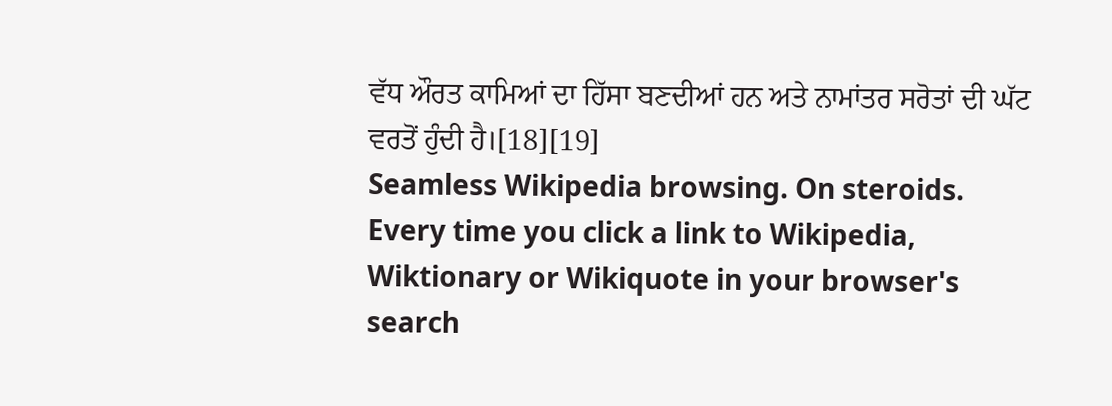ਵੱਧ ਔਰਤ ਕਾਮਿਆਂ ਦਾ ਹਿੱਸਾ ਬਣਦੀਆਂ ਹਨ ਅਤੇ ਨਾਮਾਂਤਰ ਸਰੋਤਾਂ ਦੀ ਘੱਟ ਵਰਤੋਂ ਹੁੰਦੀ ਹੈ।[18][19]
Seamless Wikipedia browsing. On steroids.
Every time you click a link to Wikipedia, Wiktionary or Wikiquote in your browser's search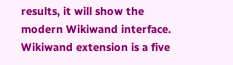results, it will show the modern Wikiwand interface.
Wikiwand extension is a five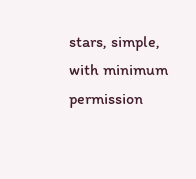stars, simple, with minimum permission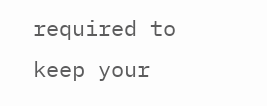required to keep your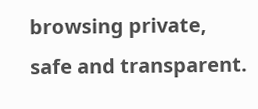browsing private, safe and transparent.